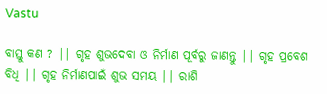Vastu

ବାସ୍ତୁ କଣ ? || ଗୃହ ଶୁଭଦେବା ଓ ନିର୍ମାଣ ପୂର୍ବରୁ ଜାଣନ୍ତୁ || ଗୃହ ପ୍ରବେଶ ବିଧି || ଗୃହ ନିର୍ମାଣପାଇଁ ଶୁଭ ସମୟ || ରାଶି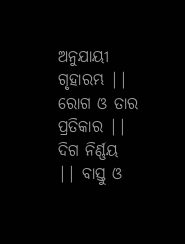ଅନୁଯାୟୀ ଗୃହାରମ୍ଭ || ରୋଗ ଓ ତାର ପ୍ରତିକାର || ଦିଗ ନିର୍ଣ୍ଣୟ || ବାସ୍ତୁ ଓ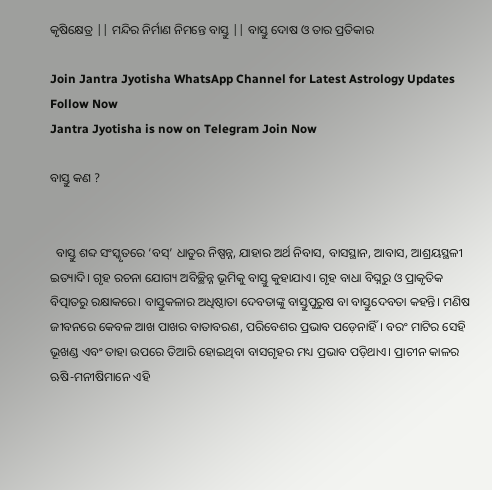କୃଷିକ୍ଷେତ୍ର || ମନ୍ଦିର ନିର୍ମାଣ ନିମନ୍ତେ ବାସ୍ତୁ || ବାସ୍ତୁ ଦୋଷ ଓ ତାର ପ୍ରତିକାର

Join Jantra Jyotisha WhatsApp Channel for Latest Astrology Updates Follow Now
Jantra Jyotisha is now on Telegram Join Now

ବାସ୍ତୁ କଣ ?


  ବାସ୍ତୁ ଶବ୍ଦ ସଂସ୍କୃତରେ ‘ବସ୍’ ଧାତୁର ନିଷ୍ପନ୍ନ, ଯାହାର ଅର୍ଥ ନିବାସ, ବାସସ୍ଥାନ, ଆବାସ, ଆଶ୍ରୟସ୍ଥଳୀ ଇତ୍ୟାଦି। ଗୃହ ରଚନା ଯୋଗ୍ୟ ଅବିଚ୍ଛିନ୍ନ ଭୂମିକୁ ବାସ୍ତୁ କୁହାଯାଏ। ଗୃହ ବାଧା ବିଘ୍ନରୁ ଓ ପ୍ରାକୃତିକ ବିତ୍ପାତରୁ ରକ୍ଷାକରେ। ବାସ୍ତୁକଳାର ଅଧିଷ୍ଠାତା ଦେବତାଙ୍କୁ ବାସ୍ତୁପୁରୁଷ ବା ବାସ୍ତୁଦେବତା କହନ୍ତି। ମଣିଷ ଜୀବନରେ କେବଳ ଆଖ ପାଖର ବାତାବରଣ, ପରିବେଶର ପ୍ରଭାବ ପଡ଼େନାହିଁ। ବରଂ ମାଟିର ସେହି ଭୂଖଣ୍ଡ ଏବଂ ତାହା ଉପରେ ତିଆରି ହୋଇଥିବା ବାସଗୃହର ମଧ୍ୟ ପ୍ରଭାବ ପଡ଼ିଥାଏ। ପ୍ରାଚୀନ କାଳର ଋଷି-ମନୀଷିମାନେ ଏହି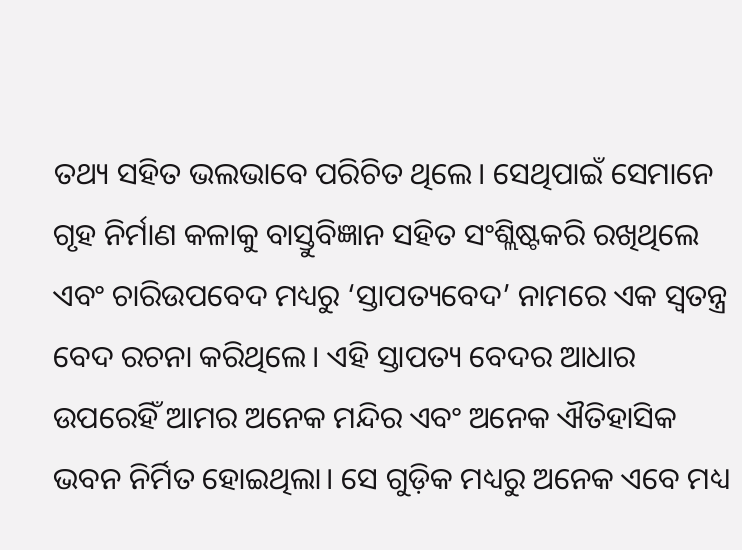ତଥ୍ୟ ସହିତ ଭଲଭାବେ ପରିଚିତ ଥିଲେ। ସେଥିପାଇଁ ସେମାନେ ଗୃହ ନିର୍ମାଣ କଳାକୁ ବାସ୍ତୁବିଜ୍ଞାନ ସହିତ ସଂଶ୍ଲିଷ୍ଟକରି ରଖିଥିଲେ ଏବଂ ଚାରିଉପବେଦ ମଧ୍ୟରୁ ‘ସ୍ତାପତ୍ୟବେଦ’ ନାମରେ ଏକ ସ୍ୱତନ୍ତ୍ର ବେଦ ରଚନା କରିଥିଲେ। ଏହି ସ୍ତାପତ୍ୟ ବେଦର ଆଧାର ଉପରେହିଁ ଆମର ଅନେକ ମନ୍ଦିର ଏବଂ ଅନେକ ଐତିହାସିକ ଭବନ ନିର୍ମିତ ହୋଇଥିଲା। ସେ ଗୁଡ଼ିକ ମଧ୍ୟରୁ ଅନେକ ଏବେ ମଧ୍ୟ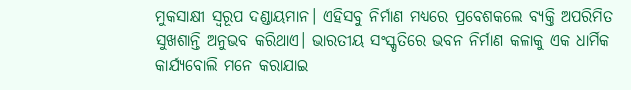ମୁକସାକ୍ଷୀ ସ୍ୱରୂପ ଦଣ୍ଡାୟମାନ। ଏହିସବୁ ନିର୍ମାଣ ମଧ୍ୟରେ ପ୍ରବେଶକଲେ ବ୍ୟକ୍ତି ଅପରିମିତ ସୁଖଶାନ୍ତି ଅନୁଭବ କରିଥାଏ। ଭାରତୀୟ ସଂସ୍କୃତିରେ ଭବନ ନିର୍ମାଣ କଳାକୁ ଏକ ଧାର୍ମିକ କାର୍ଯ୍ୟବୋଲି ମନେ କରାଯାଇ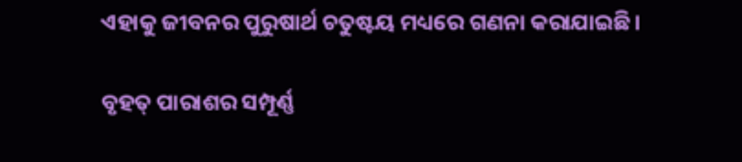ଏହାକୁ ଜୀବନର ପୁରୁଷାର୍ଥ ଚତୁଷ୍ଟୟ ମଧ୍ୟରେ ଗଣନା କରାଯାଇଛି।

ବୃହତ୍ ପାରାଶର ସମ୍ପୂର୍ଣ୍ଣ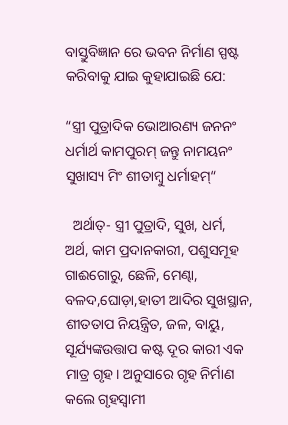ବାସ୍ତୁବିଜ୍ଞାନ ରେ ଭବନ ନିର୍ମାଣ ସ୍ପଷ୍ଟ କରିବାକୁ ଯାଇ କୁହାଯାଇଛି ଯେ:

“ସ୍ତ୍ରୀ ପୁତ୍ରାଦିକ ଭୋଆରଣ୍ୟ ଜନନଂ ଧର୍ମାର୍ଥ କାମପୁରମ୍ ଜନ୍ତୁ ନାମୟନଂ ସୁଖାସ୍ୟ ମିଂ ଶୀତାମ୍ବୁ ଧର୍ମାହମ୍“

  ଅର୍ଥାତ୍- ସ୍ତ୍ରୀ ପୁତ୍ରାଦି, ସୁଖ, ଧର୍ମ, ଅର୍ଥ, କାମ ପ୍ରଦାନକାରୀ, ପଶୁସମୂହ ଗାଈଗୋରୁ, ଛେଳି, ମେଣ୍ଢା, ବଳଦ,ଘୋଡ଼ା,ହାତୀ ଆଦିର ସୁଖସ୍ଥାନ, ଶୀତତାପ ନିୟନ୍ତ୍ରିତ, ଜଳ, ବାୟୁ, ସୂର୍ଯ୍ୟଙ୍କଉତ୍ତାପ କଷ୍ଟ ଦୂର କାରୀ ଏକ ମାତ୍ର ଗୃହ। ଅନୁସାରେ ଗୃହ ନିର୍ମାଣ କଲେ ଗୃହସ୍ୱାମୀ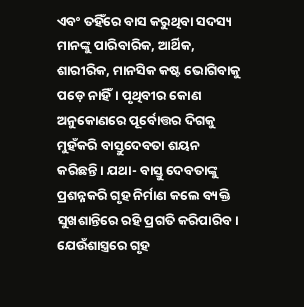ଏବଂ ତହିଁରେ ବାସ କରୁଥିବା ସଦସ୍ୟ ମାନଙ୍କୁ ପାରିବାରିକ, ଆର୍ଥିକ, ଶାରୀରିକ, ମାନସିକ କଷ୍ଟ ଭୋଗିବାକୁ ପଡ଼େ ନାହିଁ। ପୃଥିବୀର କୋଣ ଅନୁକୋଣରେ ପୂର୍ବୋତ୍ତର ଦିଗକୁ ମୁହଁକରି ବାସ୍ତୁଦେବତା ଶୟନ କରିଛନ୍ତି। ଯଥା- ବାସ୍ତୁ ଦେବତାଙ୍କୁ ପ୍ରଶନ୍ନକରି ଗୃହ ନିର୍ମାଣ କଲେ ବ୍ୟକ୍ତି ସୁଖଶାନ୍ତିରେ ରହି ପ୍ରଗତି କରିପାରିବ। ଯେଉଁଶାସ୍ତ୍ରରେ ଗୃହ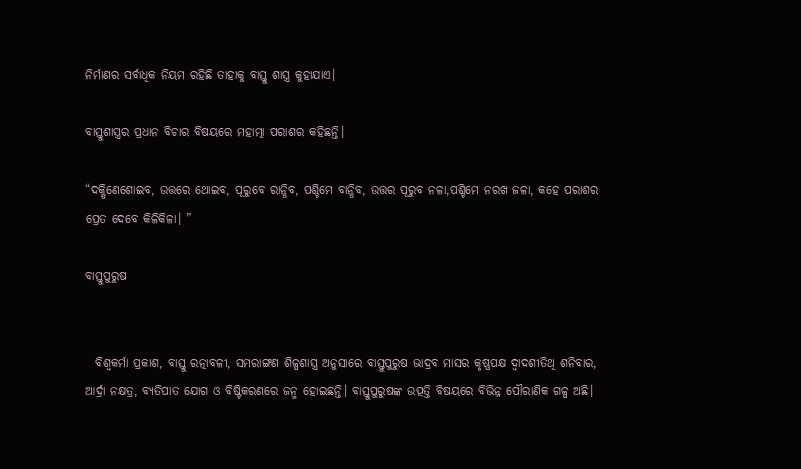ନିର୍ମାଣର ସର୍ବାଧିକ ନିୟମ ରହିଛି ତାହାକୁ ବାସ୍ତୁ ଶାସ୍ତ୍ର କୁହାଯାଏ।

ବାସ୍ତୁଶାସ୍ତ୍ରର ପ୍ରଧାନ ବିଚାର ବିଷୟରେ ମହାତ୍ମା ପରାଶର କହିଛନ୍ତି।

“ଦକ୍ଷିଣେଶୋଇବ, ଉତ୍ତରେ ଥୋଇବ, ପୂରୁବେ ରାନ୍ଧିବ, ପଶ୍ଚିମେ ବାନ୍ଧିବ, ଉତ୍ତର ପୂରୁବ ନଳା,ପଶ୍ଚିମେ ନରଖ ଜଳା, କହେ ପରାଶର ପ୍ରେତ ଦେବେ କିଳିକିଳା। ”

ବାସ୍ତୁପୁରୁଷ


  ବିଶ୍ୱକର୍ମା ପ୍ରକାଶ, ବାସ୍ତୁ ରତ୍ନାବଳୀ, ସମରାଙ୍ଗଣ ଶିଳ୍ପଶାସ୍ତ୍ର ଅନୁସାରେ ବାସ୍ତୁପୁରୁଷ ଭାଦ୍ରବ ମାସର କୃଷ୍ଣପକ୍ଷ ଦ୍ୱାଦଶୀତିଥି ଶନିବାର, ଆର୍ଦ୍ରା ନକ୍ଷତ୍ର, ବ୍ୟତିପାତ ଯୋଗ ଓ ବିଷ୍ଟିକରଣରେ ଜନ୍ମ ହୋଇଛନ୍ତି। ବାସ୍ତୁପୁରୁଷଙ୍କ ଉତ୍ପତ୍ତି ବିଷୟରେ ବିଭିନ୍ନ ପୌରାଣିକ ଗଳ୍ପ ଅଛି।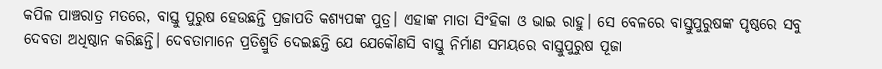କପିଳ ପାଞ୍ଚରାତ୍ର ମତରେ, ବାସ୍ତୁ ପୁରୁଷ ହେଉଛନ୍ତି ପ୍ରଜାପତି କଶ୍ୟପଙ୍କ ପୁତ୍ର। ଏହାଙ୍କ ମାତା ସିଂହିକା ଓ ଭାଇ ରାହୁ। ସେ ବେଳରେ ବାସ୍ତୁପୁରୁଷଙ୍କ ପୃଷ୍ଠରେ ସବୁ ଦେବତା ଅଧିଷ୍ଠାନ କରିଛନ୍ତି। ଦେବତାମାନେ ପ୍ରତିଶ୍ରୁତି ଦେଇଛନ୍ତି ଯେ ଯେକୌଣସି ବାସ୍ତୁ ନିର୍ମାଣ ସମୟରେ ବାସ୍ତୁପୁରୁଷ ପୂଜା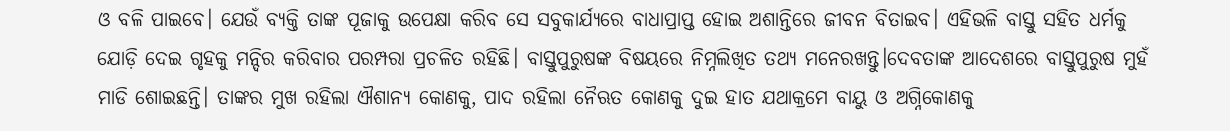ଓ ବଳି ପାଇବେ। ଯେଉଁ ବ୍ୟକ୍ତି ତାଙ୍କ ପୂଜାକୁ ଉପେକ୍ଷା କରିବ ସେ ସବୁକାର୍ଯ୍ୟରେ ବାଧାପ୍ରାପ୍ତ ହୋଇ ଅଶାନ୍ତିରେ ଜୀବନ ବିତାଇବ। ଏହିଭଳି ବାସ୍ତୁ ସହିତ ଧର୍ମକୁ ଯୋଡ଼ି ଦେଇ ଗୃହକୁ ମନ୍ଦିର କରିବାର ପରମ୍ପରା ପ୍ରଚଳିତ ରହିଛି। ବାସ୍ତୁପୁରୁଷଙ୍କ ବିଷୟରେ ନିମ୍ନଲିଖିତ ତଥ୍ୟ ମନେରଖନ୍ତୁ।ଦେବତାଙ୍କ ଆଦେଶରେ ବାସ୍ତୁପୁରୁଷ ମୁହଁ ମାଡି ଶୋଇଛନ୍ତି। ତାଙ୍କର ମୁଖ ରହିଲା ଐଶାନ୍ୟ କୋଣକୁ, ପାଦ ରହିଲା ନୈଋତ କୋଣକୁ ଦୁଇ ହାତ ଯଥାକ୍ରମେ ବାୟୁ ଓ ଅଗ୍ନିକୋଣକୁ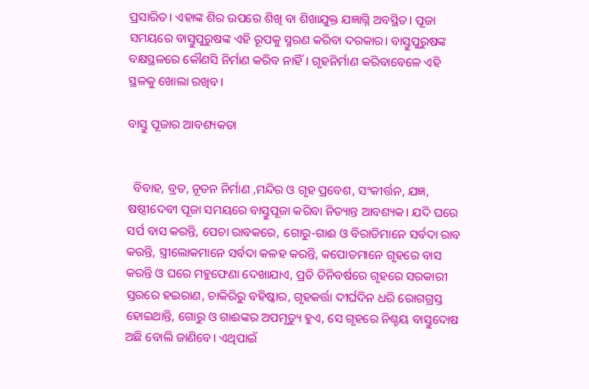ପ୍ରସାରିତ। ଏହାଙ୍କ ଶିର ଉପରେ ଶିଖି ବା ଶିଖାଯୁକ୍ତ ଯଜ୍ଞାଗ୍ନି ଅବସ୍ଥିତ। ପୂଜା ସମୟରେ ବାସ୍ତୁପୁରୁଷଙ୍କ ଏହି ରୂପକୁ ସ୍ମରଣ କରିବା ଦରକାର। ବାସ୍ତୁପୁରୁଷଙ୍କ ବକ୍ଷସ୍ଥଳରେ କୌଣସି ନିର୍ମାଣ କରିବ ନାହିଁ। ଗୃହନିର୍ମାଣ କରିବାବେଳେ ଏହି ସ୍ଥଳକୁ ଖୋଲା ରଖିବ।

ବାସ୍ତୁ ପୂଜାର ଆବଶ୍ୟକତା


  ବିବାହ, ବ୍ରତ, ନୂତନ ନିର୍ମାଣ ,ମନ୍ଦିର ଓ ଗୃହ ପ୍ରବେଶ, ସଂକୀର୍ତ୍ତନ, ଯଜ୍ଞ, ଷଷ୍ଠୀଦେବୀ ପୂଜା ସମୟରେ ବାସ୍ତୁପୂଜା କରିବା ନିତ୍ୟାନ୍ତ ଆବଶ୍ୟକ। ଯଦି ଘରେ ସର୍ପ ବାସ କରନ୍ତି, ପେଚା ରାବକରେ, ଗୋରୁ-ଗାଈ ଓ ବିରାଡିମାନେ ସର୍ବଦା ରାବ କରନ୍ତି, ସ୍ତ୍ରୀଲୋକମାନେ ସର୍ବଦା କଳହ କରନ୍ତି, କପୋତମାନେ ଗୃହରେ ବାସ କରନ୍ତି ଓ ଘରେ ମହୁଫେଣା ଦେଖାଯାଏ, ପ୍ରତି ତିନିବର୍ଷରେ ଗୃହରେ ସରକାରୀ ସ୍ତରରେ ହଇରାଣ, ଚାକିରିରୁ ବହିଷ୍କାର, ଗୃହକର୍ତ୍ତା ଦୀର୍ଘଦିନ ଧରି ରୋଗଗ୍ରସ୍ତ ହୋଇଥାନ୍ତି, ଗୋରୁ ଓ ଗାଈଙ୍କର ଅପମୃତ୍ୟୁ ହୁଏ, ସେ ଗୃହରେ ନିଶ୍ଚୟ ବାସ୍ତୁଦୋଷ ଅଛି ବୋଲି ଜାଣିବେ। ଏଥିପାଇଁ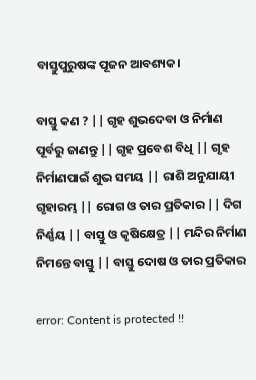ବାସ୍ତୁପୁରୁଷଙ୍କ ପୂଜନ ଆବଶ୍ୟକ।

ବାସ୍ତୁ କଣ ? || ଗୃହ ଶୁଭଦେବା ଓ ନିର୍ମାଣ ପୂର୍ବରୁ ଜାଣନ୍ତୁ || ଗୃହ ପ୍ରବେଶ ବିଧି || ଗୃହ ନିର୍ମାଣପାଇଁ ଶୁଭ ସମୟ || ରାଶି ଅନୁଯାୟୀ ଗୃହାରମ୍ଭ || ରୋଗ ଓ ତାର ପ୍ରତିକାର || ଦିଗ ନିର୍ଣ୍ଣୟ || ବାସ୍ତୁ ଓ କୃଷିକ୍ଷେତ୍ର || ମନ୍ଦିର ନିର୍ମାଣ ନିମନ୍ତେ ବାସ୍ତୁ || ବାସ୍ତୁ ଦୋଷ ଓ ତାର ପ୍ରତିକାର

error: Content is protected !!